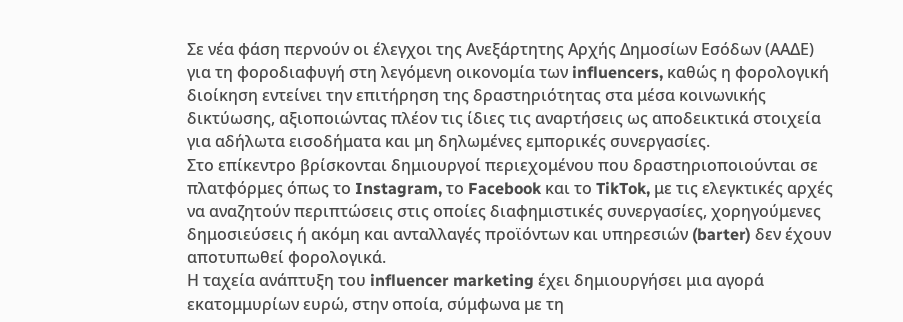Σε νέα φάση περνούν οι έλεγχοι της Ανεξάρτητης Αρχής Δημοσίων Εσόδων (ΑΑΔΕ) για τη φοροδιαφυγή στη λεγόμενη οικονομία των influencers, καθώς η φορολογική διοίκηση εντείνει την επιτήρηση της δραστηριότητας στα μέσα κοινωνικής δικτύωσης, αξιοποιώντας πλέον τις ίδιες τις αναρτήσεις ως αποδεικτικά στοιχεία για αδήλωτα εισοδήματα και μη δηλωμένες εμπορικές συνεργασίες.
Στο επίκεντρο βρίσκονται δημιουργοί περιεχομένου που δραστηριοποιούνται σε πλατφόρμες όπως το Instagram, το Facebook και το TikTok, με τις ελεγκτικές αρχές να αναζητούν περιπτώσεις στις οποίες διαφημιστικές συνεργασίες, χορηγούμενες δημοσιεύσεις ή ακόμη και ανταλλαγές προϊόντων και υπηρεσιών (barter) δεν έχουν αποτυπωθεί φορολογικά.
Η ταχεία ανάπτυξη του influencer marketing έχει δημιουργήσει μια αγορά εκατομμυρίων ευρώ, στην οποία, σύμφωνα με τη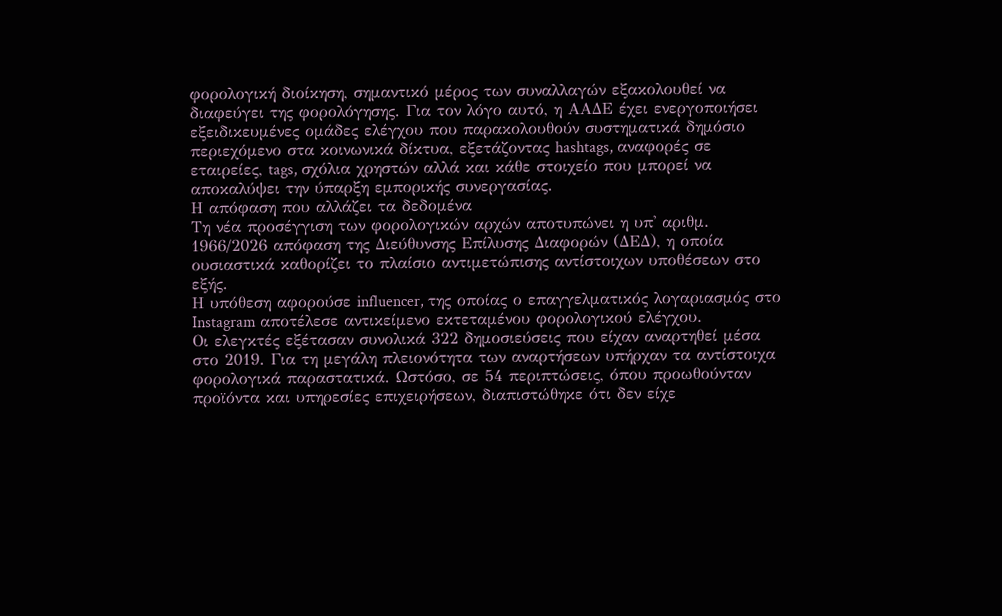φορολογική διοίκηση, σημαντικό μέρος των συναλλαγών εξακολουθεί να διαφεύγει της φορολόγησης. Για τον λόγο αυτό, η ΑΑΔΕ έχει ενεργοποιήσει εξειδικευμένες ομάδες ελέγχου που παρακολουθούν συστηματικά δημόσιο περιεχόμενο στα κοινωνικά δίκτυα, εξετάζοντας hashtags, αναφορές σε εταιρείες, tags, σχόλια χρηστών αλλά και κάθε στοιχείο που μπορεί να αποκαλύψει την ύπαρξη εμπορικής συνεργασίας.
Η απόφαση που αλλάζει τα δεδομένα
Τη νέα προσέγγιση των φορολογικών αρχών αποτυπώνει η υπ' αριθμ. 1966/2026 απόφαση της Διεύθυνσης Επίλυσης Διαφορών (ΔΕΔ), η οποία ουσιαστικά καθορίζει το πλαίσιο αντιμετώπισης αντίστοιχων υποθέσεων στο εξής.
Η υπόθεση αφορούσε influencer, της οποίας ο επαγγελματικός λογαριασμός στο Instagram αποτέλεσε αντικείμενο εκτεταμένου φορολογικού ελέγχου.
Οι ελεγκτές εξέτασαν συνολικά 322 δημοσιεύσεις που είχαν αναρτηθεί μέσα στο 2019. Για τη μεγάλη πλειονότητα των αναρτήσεων υπήρχαν τα αντίστοιχα φορολογικά παραστατικά. Ωστόσο, σε 54 περιπτώσεις, όπου προωθούνταν προϊόντα και υπηρεσίες επιχειρήσεων, διαπιστώθηκε ότι δεν είχε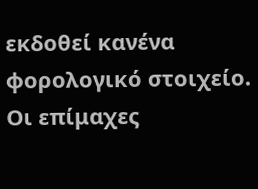εκδοθεί κανένα φορολογικό στοιχείο.
Οι επίμαχες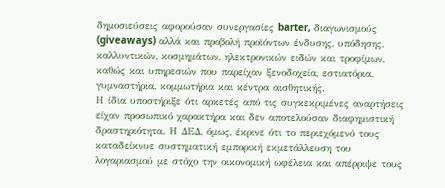δημοσιεύσεις αφορούσαν συνεργασίες barter, διαγωνισμούς (giveaways) αλλά και προβολή προϊόντων ένδυσης, υπόδησης, καλλυντικών, κοσμημάτων, ηλεκτρονικών ειδών και τροφίμων, καθώς και υπηρεσιών που παρείχαν ξενοδοχεία, εστιατόρια, γυμναστήρια, κομμωτήρια και κέντρα αισθητικής.
Η ίδια υποστήριξε ότι αρκετές από τις συγκεκριμένες αναρτήσεις είχαν προσωπικό χαρακτήρα και δεν αποτελούσαν διαφημιστική δραστηριότητα. Η ΔΕΔ, όμως, έκρινε ότι το περιεχόμενό τους καταδείκνυε συστηματική εμπορική εκμετάλλευση του λογαριασμού με στόχο την οικονομική ωφέλεια και απέρριψε τους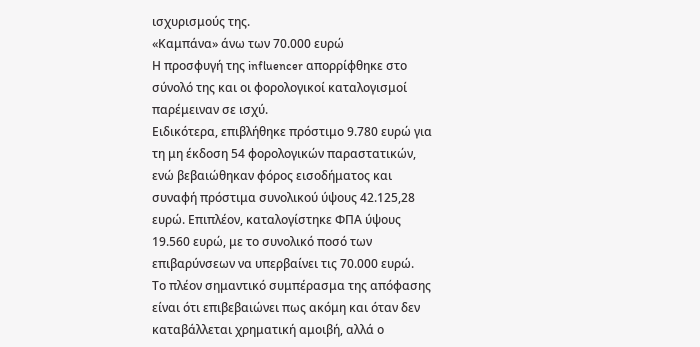ισχυρισμούς της.
«Καμπάνα» άνω των 70.000 ευρώ
Η προσφυγή της influencer απορρίφθηκε στο σύνολό της και οι φορολογικοί καταλογισμοί παρέμειναν σε ισχύ.
Ειδικότερα, επιβλήθηκε πρόστιμο 9.780 ευρώ για τη μη έκδοση 54 φορολογικών παραστατικών, ενώ βεβαιώθηκαν φόρος εισοδήματος και συναφή πρόστιμα συνολικού ύψους 42.125,28 ευρώ. Επιπλέον, καταλογίστηκε ΦΠΑ ύψους 19.560 ευρώ, με το συνολικό ποσό των επιβαρύνσεων να υπερβαίνει τις 70.000 ευρώ.
Το πλέον σημαντικό συμπέρασμα της απόφασης είναι ότι επιβεβαιώνει πως ακόμη και όταν δεν καταβάλλεται χρηματική αμοιβή, αλλά ο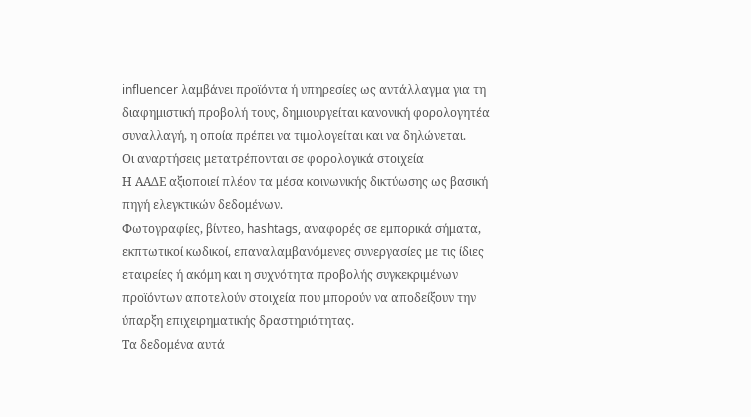influencer λαμβάνει προϊόντα ή υπηρεσίες ως αντάλλαγμα για τη διαφημιστική προβολή τους, δημιουργείται κανονική φορολογητέα συναλλαγή, η οποία πρέπει να τιμολογείται και να δηλώνεται.
Οι αναρτήσεις μετατρέπονται σε φορολογικά στοιχεία
Η ΑΑΔΕ αξιοποιεί πλέον τα μέσα κοινωνικής δικτύωσης ως βασική πηγή ελεγκτικών δεδομένων.
Φωτογραφίες, βίντεο, hashtags, αναφορές σε εμπορικά σήματα, εκπτωτικοί κωδικοί, επαναλαμβανόμενες συνεργασίες με τις ίδιες εταιρείες ή ακόμη και η συχνότητα προβολής συγκεκριμένων προϊόντων αποτελούν στοιχεία που μπορούν να αποδείξουν την ύπαρξη επιχειρηματικής δραστηριότητας.
Τα δεδομένα αυτά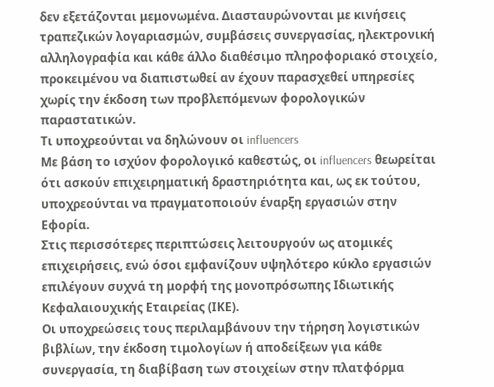δεν εξετάζονται μεμονωμένα. Διασταυρώνονται με κινήσεις τραπεζικών λογαριασμών, συμβάσεις συνεργασίας, ηλεκτρονική αλληλογραφία και κάθε άλλο διαθέσιμο πληροφοριακό στοιχείο, προκειμένου να διαπιστωθεί αν έχουν παρασχεθεί υπηρεσίες χωρίς την έκδοση των προβλεπόμενων φορολογικών παραστατικών.
Τι υποχρεούνται να δηλώνουν οι influencers
Με βάση το ισχύον φορολογικό καθεστώς, οι influencers θεωρείται ότι ασκούν επιχειρηματική δραστηριότητα και, ως εκ τούτου, υποχρεούνται να πραγματοποιούν έναρξη εργασιών στην Εφορία.
Στις περισσότερες περιπτώσεις λειτουργούν ως ατομικές επιχειρήσεις, ενώ όσοι εμφανίζουν υψηλότερο κύκλο εργασιών επιλέγουν συχνά τη μορφή της μονοπρόσωπης Ιδιωτικής Κεφαλαιουχικής Εταιρείας (ΙΚΕ).
Οι υποχρεώσεις τους περιλαμβάνουν την τήρηση λογιστικών βιβλίων, την έκδοση τιμολογίων ή αποδείξεων για κάθε συνεργασία, τη διαβίβαση των στοιχείων στην πλατφόρμα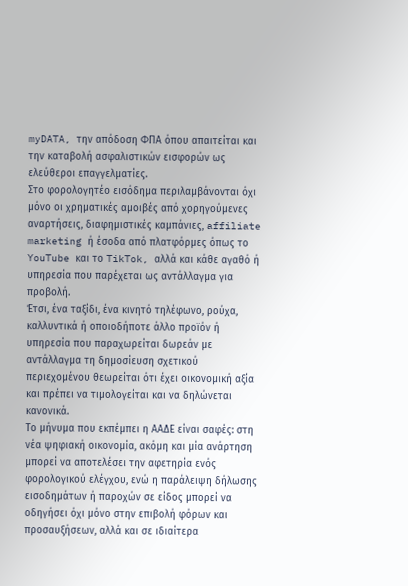myDATA, την απόδοση ΦΠΑ όπου απαιτείται και την καταβολή ασφαλιστικών εισφορών ως ελεύθεροι επαγγελματίες.
Στο φορολογητέο εισόδημα περιλαμβάνονται όχι μόνο οι χρηματικές αμοιβές από χορηγούμενες αναρτήσεις, διαφημιστικές καμπάνιες, affiliate marketing ή έσοδα από πλατφόρμες όπως το YouTube και το TikTok, αλλά και κάθε αγαθό ή υπηρεσία που παρέχεται ως αντάλλαγμα για προβολή.
Έτσι, ένα ταξίδι, ένα κινητό τηλέφωνο, ρούχα, καλλυντικά ή οποιοδήποτε άλλο προϊόν ή υπηρεσία που παραχωρείται δωρεάν με αντάλλαγμα τη δημοσίευση σχετικού περιεχομένου θεωρείται ότι έχει οικονομική αξία και πρέπει να τιμολογείται και να δηλώνεται κανονικά.
Το μήνυμα που εκπέμπει η ΑΑΔΕ είναι σαφές: στη νέα ψηφιακή οικονομία, ακόμη και μία ανάρτηση μπορεί να αποτελέσει την αφετηρία ενός φορολογικού ελέγχου, ενώ η παράλειψη δήλωσης εισοδημάτων ή παροχών σε είδος μπορεί να οδηγήσει όχι μόνο στην επιβολή φόρων και προσαυξήσεων, αλλά και σε ιδιαίτερα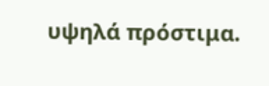υψηλά πρόστιμα.